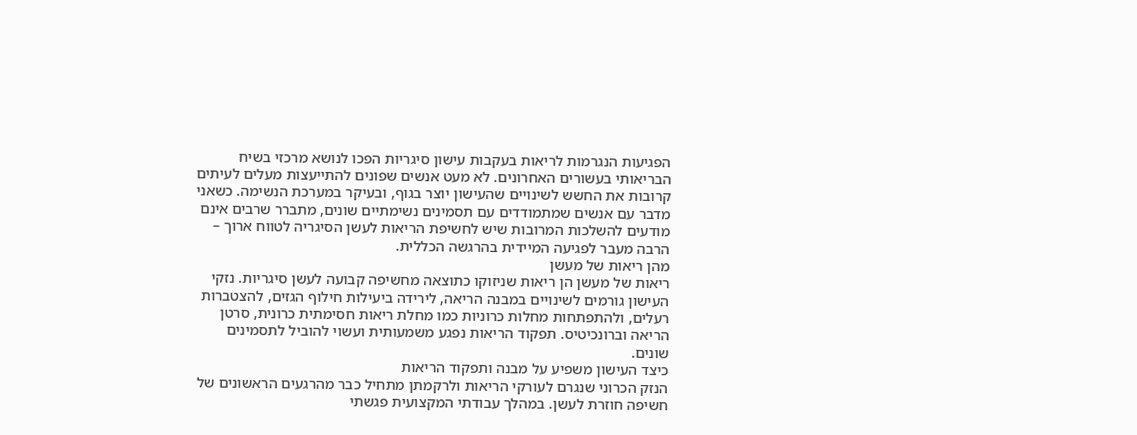הפגיעות הנגרמות לריאות בעקבות עישון סיגריות הפכו לנושא מרכזי בשיח הבריאותי בעשורים האחרונים. לא מעט אנשים שפונים להתייעצות מעלים לעיתים קרובות את החשש לשינויים שהעישון יוצר בגוף, ובעיקר במערכת הנשימה. כשאני מדבר עם אנשים שמתמודדים עם תסמינים נשימתיים שונים, מתברר שרבים אינם מודעים להשלכות המרובות שיש לחשיפת הריאות לעשן הסיגריה לטווח ארוך – הרבה מעבר לפגיעה המיידית בהרגשה הכללית.
מהן ריאות של מעשן
ריאות של מעשן הן ריאות שניזוקו כתוצאה מחשיפה קבועה לעשן סיגריות. נזקי העישון גורמים לשינויים במבנה הריאה, לירידה ביעילות חילוף הגזים, להצטברות רעלים, ולהתפתחות מחלות כרוניות כמו מחלת ריאות חסימתית כרונית, סרטן הריאה וברונכיטיס. תפקוד הריאות נפגע משמעותית ועשוי להוביל לתסמינים שונים.
כיצד העישון משפיע על מבנה ותפקוד הריאות
הנזק הכרוני שנגרם לעורקי הריאות ולרקמתן מתחיל כבר מהרגעים הראשונים של חשיפה חוזרת לעשן. במהלך עבודתי המקצועית פגשתי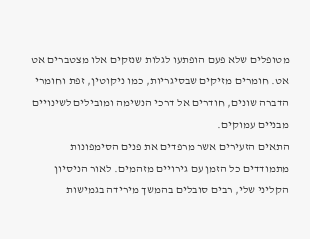מטופלים שלא פעם הופתעו לגלות שנזקים אלו מצטברים אט אט. חומרים מזיקים שבסיגריות, כמו ניקוטין, זפת וחומרי הדברה שונים, חודרים אל דרכי הנשימה ומובילים לשינויים מבניים עמוקים.
התאים הזעירים אשר מרפדים את פנים הסימפונות מתמודדים כל הזמן עם גירויים מזהמים. לאור הניסיון הקליני שלי, רבים סובלים בהמשך מירידה בגמישות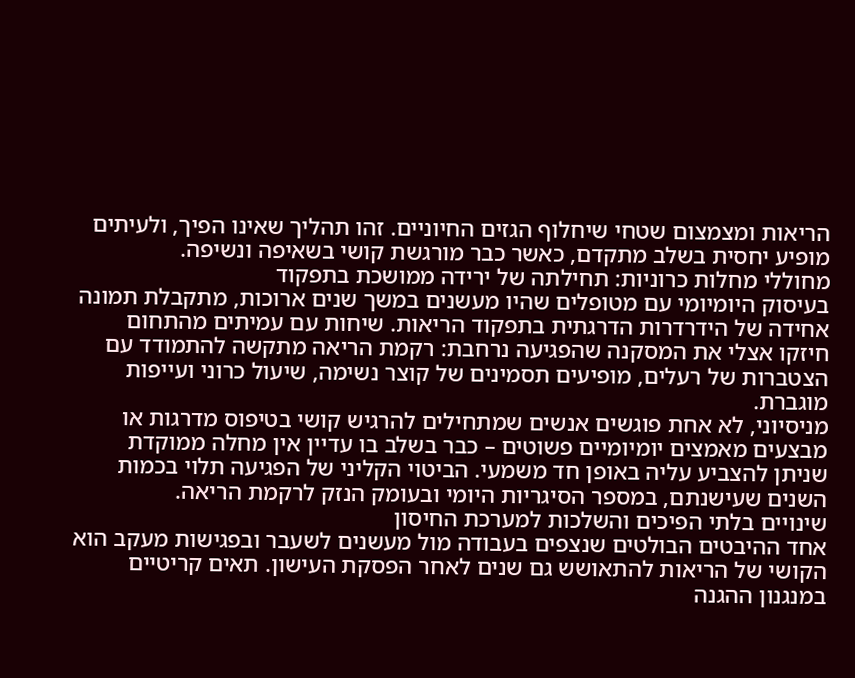הריאות ומצמצום שטחי שיחלוף הגזים החיוניים. זהו תהליך שאינו הפיך, ולעיתים מופיע יחסית בשלב מתקדם, כאשר כבר מורגשת קושי בשאיפה ונשיפה.
מחוללי מחלות כרוניות: תחילתה של ירידה ממושכת בתפקוד
בעיסוק היומיומי עם מטופלים שהיו מעשנים במשך שנים ארוכות, מתקבלת תמונה אחידה של הידרדרות הדרגתית בתפקוד הריאות. שיחות עם עמיתים מהתחום חיזקו אצלי את המסקנה שהפגיעה נרחבת: רקמת הריאה מתקשה להתמודד עם הצטברות של רעלים, מופיעים תסמינים של קוצר נשימה, שיעול כרוני ועייפות מוגברת.
מניסיוני, לא אחת פוגשים אנשים שמתחילים להרגיש קושי בטיפוס מדרגות או מבצעים מאמצים יומיומיים פשוטים – כבר בשלב בו עדיין אין מחלה ממוקדת שניתן להצביע עליה באופן חד משמעי. הביטוי הקליני של הפגיעה תלוי בכמות השנים שעישנתם, במספר הסיגריות היומי ובעומק הנזק לרקמת הריאה.
שינויים בלתי הפיכים והשלכות למערכת החיסון
אחד ההיבטים הבולטים שנצפים בעבודה מול מעשנים לשעבר ובפגישות מעקב הוא הקושי של הריאות להתאושש גם שנים לאחר הפסקת העישון. תאים קריטיים במנגנון ההגנה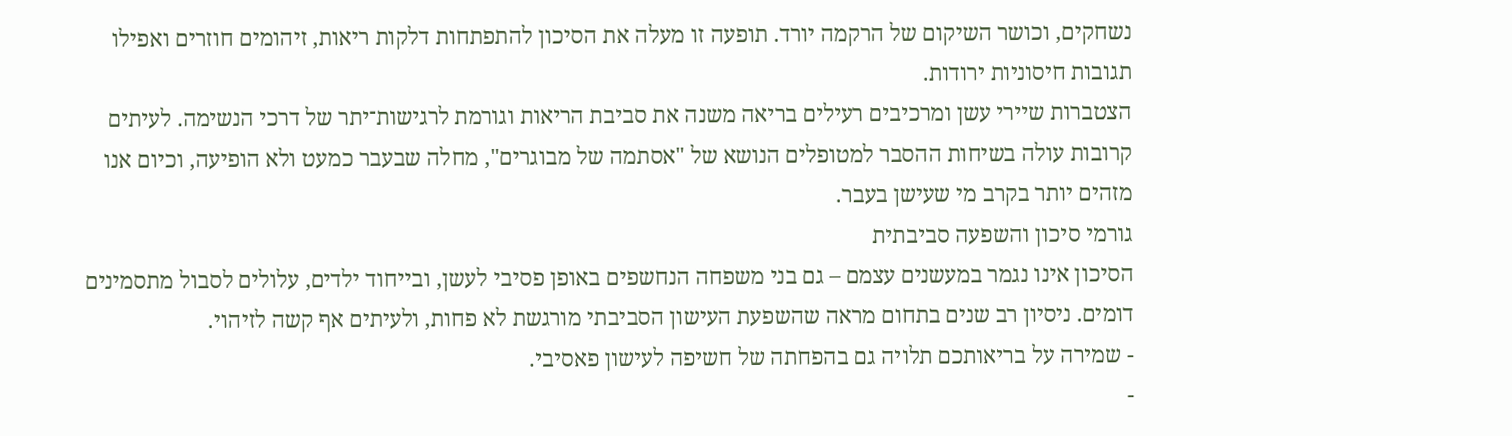נשחקים, וכושר השיקום של הרקמה יורד. תופעה זו מעלה את הסיכון להתפתחות דלקות ריאות, זיהומים חוזרים ואפילו תגובות חיסוניות ירודות.
הצטברות שיירי עשן ומרכיבים רעילים בריאה משנה את סביבת הריאות וגורמת לרגישות־יתר של דרכי הנשימה. לעיתים קרובות עולה בשיחות ההסבר למטופלים הנושא של "אסתמה של מבוגרים", מחלה שבעבר כמעט ולא הופיעה, וכיום אנו מזהים יותר בקרב מי שעישן בעבר.
גורמי סיכון והשפעה סביבתית
הסיכון אינו נגמר במעשנים עצמם – גם בני משפחה הנחשפים באופן פסיבי לעשן, ובייחוד ילדים, עלולים לסבול מתסמינים דומים. ניסיון רב שנים בתחום מראה שהשפעת העישון הסביבתי מורגשת לא פחות, ולעיתים אף קשה לזיהוי.
- שמירה על בריאותכם תלויה גם בהפחתה של חשיפה לעישון פאסיבי.
-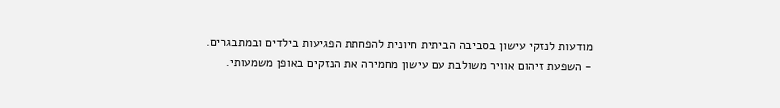מודעות לנזקי עישון בסביבה הביתית חיונית להפחתת הפגיעות בילדים ובמתבגרים.
- השפעת זיהום אוויר משולבת עם עישון מחמירה את הנזקים באופן משמעותי.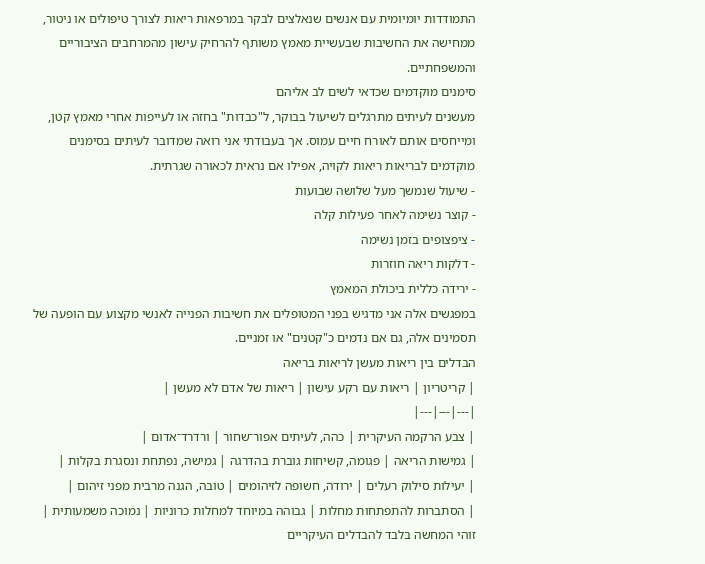התמודדות יומיומית עם אנשים שנאלצים לבקר במרפאות ריאות לצורך טיפולים או ניטור, ממחישה את החשיבות שבעשיית מאמץ משותף להרחיק עישון מהמרחבים הציבוריים והמשפחתיים.
סימנים מוקדמים שכדאי לשים לב אליהם
מעשנים לעיתים מתרגלים לשיעול בבוקר, ל"כבדות" בחזה או לעייפות אחרי מאמץ קטן, ומייחסים אותם לאורח חיים עמוס. אך בעבודתי אני רואה שמדובר לעיתים בסימנים מוקדמים לבריאות ריאות לקויה, אפילו אם נראית לכאורה שגרתית.
- שיעול שנמשך מעל שלושה שבועות
- קוצר נשימה לאחר פעילות קלה
- ציפצופים בזמן נשימה
- דלקות ריאה חוזרות
- ירידה כללית ביכולת המאמץ
במפגשים אלה אני מדגיש בפני המטופלים את חשיבות הפנייה לאנשי מקצוע עם הופעה של תסמינים אלה, גם אם נדמים כ"קטנים" או זמניים.
הבדלים בין ריאות מעשן לריאות בריאה
| קריטריון | ריאות עם רקע עישון | ריאות של אדם לא מעשן |
|---|---|---|
| צבע הרקמה העיקרית | כהה, לעיתים אפור־שחור | ורדרד־אדום |
| גמישות הריאה | פגומה, קשיחות גוברת בהדרגה | גמישה, נפתחת ונסגרת בקלות |
| יעילות סילוק רעלים | ירודה, חשופה לזיהומים | טובה, הגנה מרבית מפני זיהום |
| הסתברות להתפתחות מחלות | גבוהה במיוחד למחלות כרוניות | נמוכה משמעותית |
זוהי המחשה בלבד להבדלים העיקריים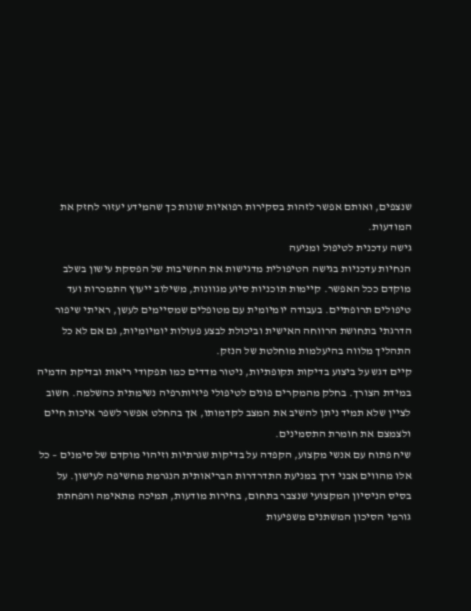שנצפים, ואותם אפשר לזהות בסקירות רפואיות שונות כך שהמידע יעזור לחזק את המודעות.
גישה עדכנית לטיפול ומניעה
הנחיות עדכניות בגישה הטיפולית מדגישות את החשיבות של הפסקת עישון בשלב מוקדם ככל האפשר. קיימות תוכניות סיוע מגוונות, משילוב ייעוץ התמכרות ועד טיפולים תרופתיים. בעבודה יומיומית עם מטופלים שמסיימים לעשן, ראיתי שיפור הדרגתי בתחושת הרווחה האישית וביכולת לבצע פעולות יומיומיות, גם אם לא כל התהליך מלווה בהיעלמות מוחלטת של הנזק.
קיים דגש על ביצוע בדיקות תקופתיות, ניטור מדדים כמו תפקודי ריאות ובדיקת הדמיה במידת הצורך. בחלק מהמקרים פונים לטיפולי פיזיותרפיה נשימתית כהשלמה. חשוב לציין שלא תמיד ניתן להשיב את המצב לקדמותו, אך בהחלט אפשר לשפר איכות חיים ולצמצם את חומרת התסמינים.
שיח פתוח עם אנשי מקצוע, הקפדה על בדיקות שגרתיות וזיהוי מוקדם של סימנים – כל אלו מהווים אבני דרך במניעת התדרדרות הבריאותית הנגרמת מחשיפה לעישון. על בסיס הניסיון המקצועי שנצבר בתחום, בחירות מודעות, תמיכה מתאימה והפחתת גורמי הסיכון המשתנים משפיעות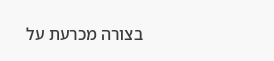בצורה מכרעת על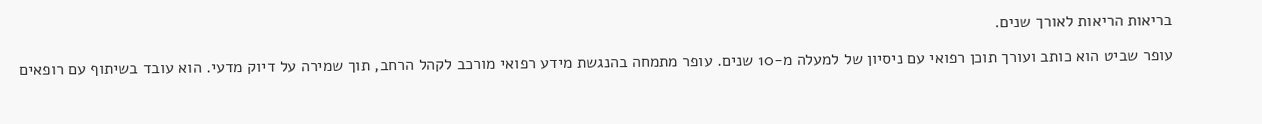בריאות הריאות לאורך שנים.

עופר שביט הוא כותב ועורך תוכן רפואי עם ניסיון של למעלה מ-10 שנים. עופר מתמחה בהנגשת מידע רפואי מורכב לקהל הרחב, תוך שמירה על דיוק מדעי. הוא עובד בשיתוף עם רופאים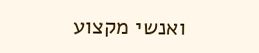ואנשי מקצוע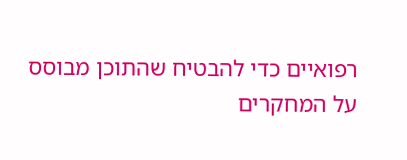רפואיים כדי להבטיח שהתוכן מבוסס על המחקרים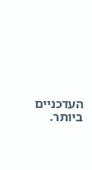העדכניים ביותר.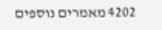4202 מאמרים נוספים